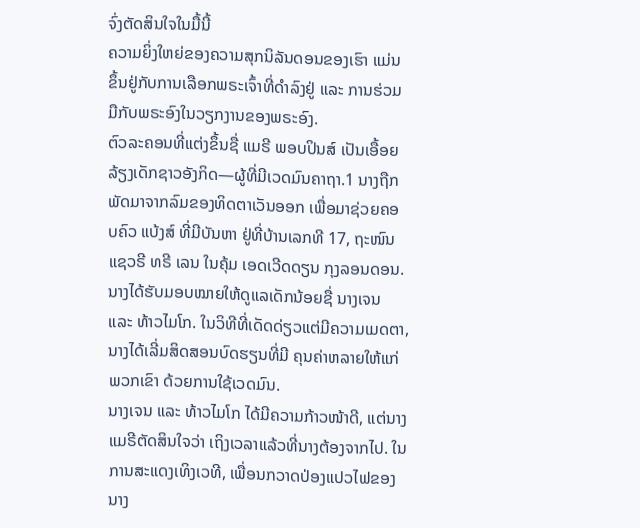ຈົ່ງຕັດສິນໃຈໃນມື້ນີ້
ຄວາມຍິ່ງໃຫຍ່ຂອງຄວາມສຸກນິລັນດອນຂອງເຮົາ ແມ່ນຂຶ້ນຢູ່ກັບການເລືອກພຣະເຈົ້າທີ່ດຳລົງຢູ່ ແລະ ການຮ່ວມມືກັບພຣະອົງໃນວຽກງານຂອງພຣະອົງ.
ຕົວລະຄອນທີ່ແຕ່ງຂຶ້ນຊື່ ແມຣີ ພອບປິນສ໌ ເປັນເອື້ອຍລ້ຽງເດັກຊາວອັງກິດ—ຜູ້ທີ່ມີເວດມົນຄາຖາ.1 ນາງຖືກພັດມາຈາກລົມຂອງທິດຕາເວັນອອກ ເພື່ອມາຊ່ວຍຄອບຄົວ ແບ້ງສ໌ ທີ່ມີບັນຫາ ຢູ່ທີ່ບ້ານເລກທີ 17, ຖະໜົນແຊວຣີ ທຣີ ເລນ ໃນຄຸ້ມ ເອດເວີດດຽນ ກຸງລອນດອນ. ນາງໄດ້ຮັບມອບໝາຍໃຫ້ດູແລເດັກນ້ອຍຊື່ ນາງເຈນ ແລະ ທ້າວໄມໂກ. ໃນວິທີທີ່ເດັດດ່ຽວແຕ່ມີຄວາມເມດຕາ, ນາງໄດ້ເລີ່ມສິດສອນບົດຮຽນທີ່ມີ ຄຸນຄ່າຫລາຍໃຫ້ແກ່ພວກເຂົາ ດ້ວຍການໃຊ້ເວດມົນ.
ນາງເຈນ ແລະ ທ້າວໄມໂກ ໄດ້ມີຄວາມກ້າວໜ້າດີ, ແຕ່ນາງແມຣີຕັດສິນໃຈວ່າ ເຖິງເວລາແລ້ວທີ່ນາງຕ້ອງຈາກໄປ. ໃນການສະແດງເທິງເວທີ, ເພື່ອນກວາດປ່ອງແປວໄຟຂອງນາງ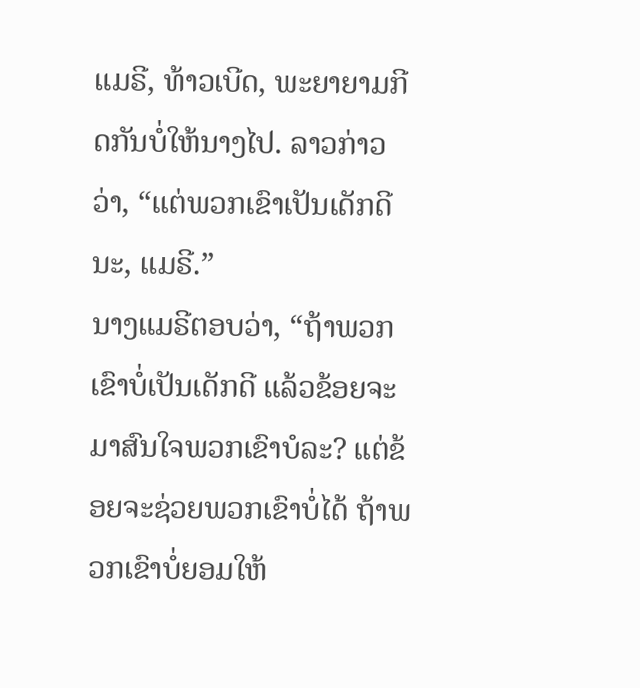ແມຣີ, ທ້າວເບີດ, ພະຍາຍາມກີດກັນບໍ່ໃຫ້ນາງໄປ. ລາວກ່າວວ່າ, “ແຕ່ພວກເຂົາເປັນເດັກດີນະ, ແມຣີ.”
ນາງແມຣີຕອບວ່າ, “ຖ້າພວກເຂົາບໍ່ເປັນເດັກດີ ແລ້ວຂ້ອຍຈະມາສົນໃຈພວກເຂົາບໍລະ? ແຕ່ຂ້ອຍຈະຊ່ວຍພວກເຂົາບໍ່ໄດ້ ຖ້າພວກເຂົາບໍ່ຍອມໃຫ້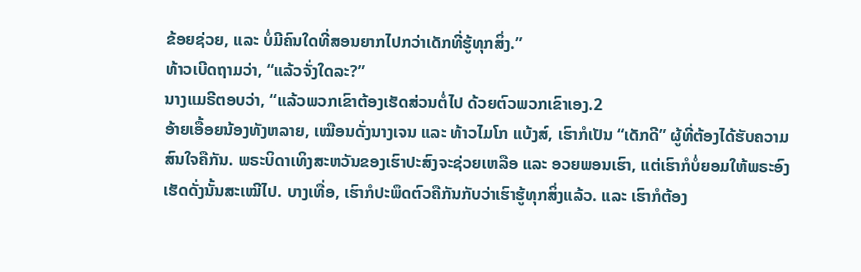ຂ້ອຍຊ່ວຍ, ແລະ ບໍ່ມີຄົນໃດທີ່ສອນຍາກໄປກວ່າເດັກທີ່ຮູ້ທຸກສິ່ງ.”
ທ້າວເບີດຖາມວ່າ, “ແລ້ວຈັ່ງໃດລະ?”
ນາງແມຣີຕອບວ່າ, “ແລ້ວພວກເຂົາຕ້ອງເຮັດສ່ວນຕໍ່ໄປ ດ້ວຍຕົວພວກເຂົາເອງ.2
ອ້າຍເອື້ອຍນ້ອງທັງຫລາຍ, ເໝືອນດັ່ງນາງເຈນ ແລະ ທ້າວໄມໂກ ແບ້ງສ໌, ເຮົາກໍເປັນ “ເດັກດີ” ຜູ້ທີ່ຕ້ອງໄດ້ຮັບຄວາມສົນໃຈຄືກັນ. ພຣະບິດາເທິງສະຫວັນຂອງເຮົາປະສົງຈະຊ່ວຍເຫລືອ ແລະ ອວຍພອນເຮົາ, ແຕ່ເຮົາກໍບໍ່ຍອມໃຫ້ພຣະອົງເຮັດດັ່ງນັ້ນສະເໝີໄປ. ບາງເທື່ອ, ເຮົາກໍປະພຶດຕົວຄືກັນກັບວ່າເຮົາຮູ້ທຸກສິ່ງແລ້ວ. ແລະ ເຮົາກໍຕ້ອງ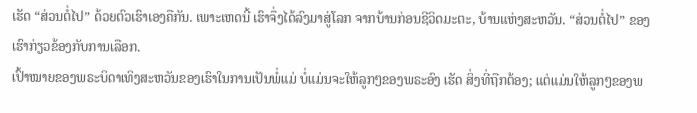ເຮັດ “ສ່ວນຕໍ່ໄປ” ດ້ວຍຕົວເຮົາເອງຄືກັນ. ເພາະເຫດນີ້ ເຮົາຈຶ່ງໄດ້ລົງມາສູ່ໂລກ ຈາກບ້ານກ່ອນຊີວິດມະຕະ, ບ້ານແຫ່ງສະຫວັນ. “ສ່ວນຕໍ່ໄປ” ຂອງເຮົາກ່ຽວຂ້ອງກັບການເລືອກ.
ເປົ້າໝາຍຂອງພຣະບິດາເທິງສະຫວັນຂອງເຮົາໃນການເປັນພໍ່ແມ່ ບໍ່ແມ່ນຈະໃຫ້ລູກໆຂອງພຣະອົງ ເຮັດ ສິ່ງທີ່ຖືກຕ້ອງ; ແຕ່ແມ່ນໃຫ້ລູກໆຂອງພ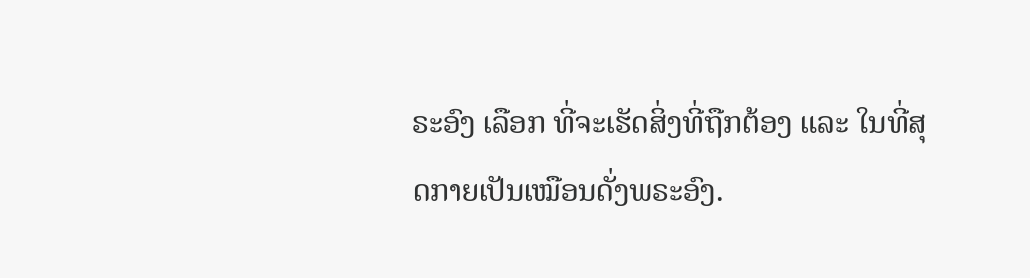ຣະອົງ ເລືອກ ທີ່ຈະເຮັດສິ່ງທີ່ຖືກຕ້ອງ ແລະ ໃນທີ່ສຸດກາຍເປັນເໝືອນດັ່ງພຣະອົງ.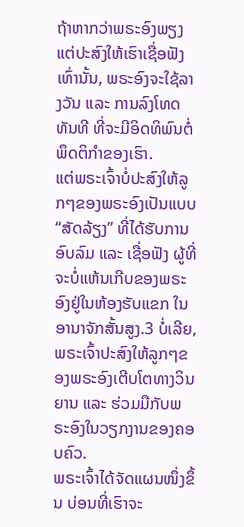ຖ້າຫາກວ່າພຣະອົງພຽງແຕ່ປະສົງໃຫ້ເຮົາເຊື່ອຟັງເທົ່ານັ້ນ, ພຣະອົງຈະໃຊ້ລາງວັນ ແລະ ການລົງໂທດທັນທີ ທີ່ຈະມີອິດທິພົນຕໍ່ພຶດຕິກຳຂອງເຮົາ.
ແຕ່ພຣະເຈົ້າບໍ່ປະສົງໃຫ້ລູກໆຂອງພຣະອົງເປັນແບບ “ສັດລ້ຽງ” ທີ່ໄດ້ຮັບການອົບລົມ ແລະ ເຊື່ອຟັງ ຜູ້ທີ່ຈະບໍ່ແຫ້ນເກີບຂອງພຣະອົງຢູ່ໃນຫ້ອງຮັບແຂກ ໃນອານາຈັກສັ້ນສູງ.3 ບໍ່ເລີຍ, ພຣະເຈົ້າປະສົງໃຫ້ລູກໆຂອງພຣະອົງເຕີບໂຕທາງວິນຍານ ແລະ ຮ່ວມມືກັບພຣະອົງໃນວຽກງານຂອງຄອບຄົວ.
ພຣະເຈົ້າໄດ້ຈັດແຜນໜຶ່ງຂຶ້ນ ບ່ອນທີ່ເຮົາຈະ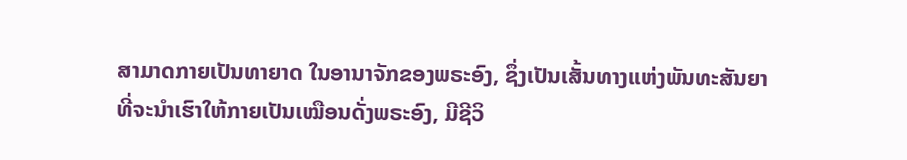ສາມາດກາຍເປັນທາຍາດ ໃນອານາຈັກຂອງພຣະອົງ, ຊຶ່ງເປັນເສັ້ນທາງແຫ່ງພັນທະສັນຍາ ທີ່ຈະນຳເຮົາໃຫ້ກາຍເປັນເໝືອນດັ່ງພຣະອົງ, ມີຊີວິ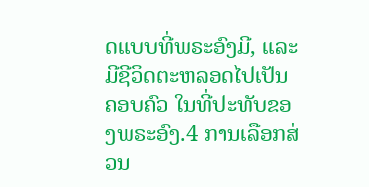ດແບບທີ່ພຣະອົງມີ, ແລະ ມີຊີວິດຕະຫລອດໄປເປັນຄອບຄົວ ໃນທີ່ປະທັບຂອງພຣະອົງ.4 ການເລືອກສ່ວນ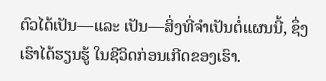ຕົວໄດ້ເປັນ—ແລະ ເປັນ—ສິ່ງທີ່ຈຳເປັນຕໍ່ແຜນນີ້, ຊຶ່ງເຮົາໄດ້ຮຽນຮູ້ ໃນຊີວິດກ່ອນເກີດຂອງເຮົາ.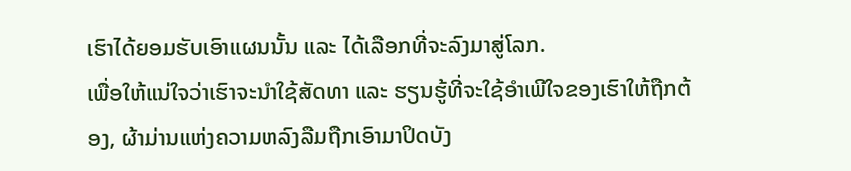ເຮົາໄດ້ຍອມຮັບເອົາແຜນນັ້ນ ແລະ ໄດ້ເລືອກທີ່ຈະລົງມາສູ່ໂລກ.
ເພື່ອໃຫ້ແນ່ໃຈວ່າເຮົາຈະນຳໃຊ້ສັດທາ ແລະ ຮຽນຮູ້ທີ່ຈະໃຊ້ອຳເພີໃຈຂອງເຮົາໃຫ້ຖືກຕ້ອງ, ຜ້າມ່ານແຫ່ງຄວາມຫລົງລືມຖືກເອົາມາປິດບັງ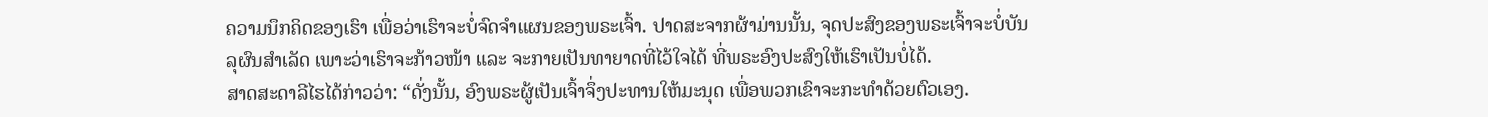ຄວາມນຶກຄິດຂອງເຮົາ ເພື່ອວ່າເຮົາຈະບໍ່ຈົດຈຳແຜນຂອງພຣະເຈົ້າ. ປາດສະຈາກຜ້າມ່ານນັ້ນ, ຈຸດປະສົງຂອງພຣະເຈົ້າຈະບໍ່ບັນລຸຜົນສຳເລັດ ເພາະວ່າເຮົາຈະກ້າວໜ້າ ແລະ ຈະກາຍເປັນທາຍາດທີ່ໄວ້ໃຈໄດ້ ທີ່ພຣະອົງປະສົງໃຫ້ເຮົາເປັນບໍ່ໄດ້.
ສາດສະດາລີໄຮໄດ້ກ່າວວ່າ: “ດັ່ງນັ້ນ, ອົງພຣະຜູ້ເປັນເຈົ້າຈຶ່ງປະທານໃຫ້ມະນຸດ ເພື່ອພວກເຂົາຈະກະທຳດ້ວຍຕົວເອງ.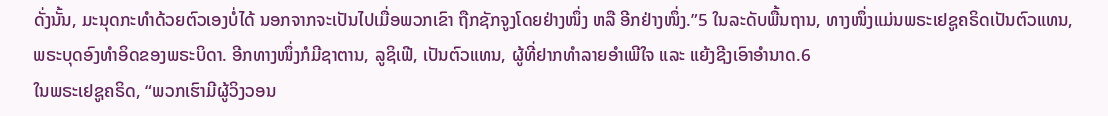ດັ່ງນັ້ນ, ມະນຸດກະທຳດ້ວຍຕົວເອງບໍ່ໄດ້ ນອກຈາກຈະເປັນໄປເມື່ອພວກເຂົາ ຖືກຊັກຈູງໂດຍຢ່າງໜຶ່ງ ຫລື ອີກຢ່າງໜຶ່ງ.”5 ໃນລະດັບພື້ນຖານ, ທາງໜຶ່ງແມ່ນພຣະເຢຊູຄຣິດເປັນຕົວແທນ, ພຣະບຸດອົງທຳອິດຂອງພຣະບິດາ. ອີກທາງໜຶ່ງກໍມີຊາຕານ, ລູຊິເຟີ, ເປັນຕົວແທນ, ຜູ້ທີ່ຢາກທຳລາຍອຳເພີໃຈ ແລະ ແຍ້ງຊີງເອົາອຳນາດ.6
ໃນພຣະເຢຊູຄຣິດ, “ພວກເຮົາມີຜູ້ວິງວອນ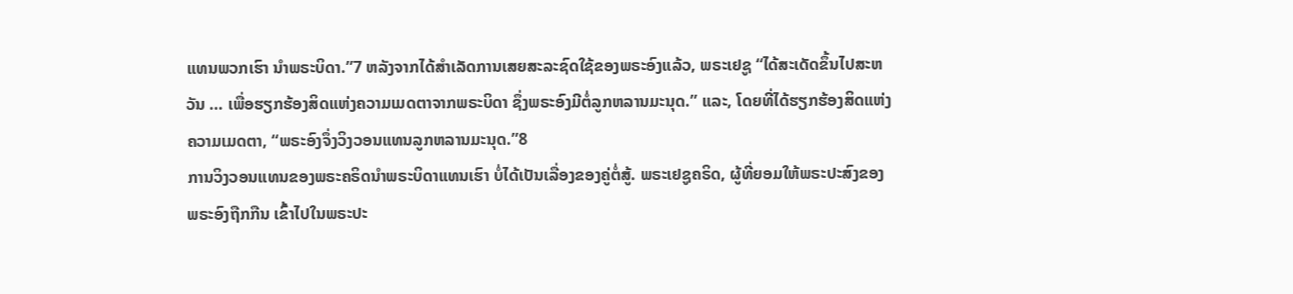ແທນພວກເຮົາ ນຳພຣະບິດາ.”7 ຫລັງຈາກໄດ້ສຳເລັດການເສຍສະລະຊົດໃຊ້ຂອງພຣະອົງແລ້ວ, ພຣະເຢຊູ “ໄດ້ສະເດັດຂຶ້ນໄປສະຫວັນ … ເພື່ອຮຽກຮ້ອງສິດແຫ່ງຄວາມເມດຕາຈາກພຣະບິດາ ຊຶ່ງພຣະອົງມີຕໍ່ລູກຫລານມະນຸດ.” ແລະ, ໂດຍທີ່ໄດ້ຮຽກຮ້ອງສິດແຫ່ງຄວາມເມດຕາ, “ພຣະອົງຈຶ່ງວິງວອນແທນລູກຫລານມະນຸດ.”8
ການວິງວອນແທນຂອງພຣະຄຣິດນຳພຣະບິດາແທນເຮົາ ບໍ່ໄດ້ເປັນເລື່ອງຂອງຄູ່ຕໍ່ສູ້. ພຣະເຢຊູຄຣິດ, ຜູ້ທີ່ຍອມໃຫ້ພຣະປະສົງຂອງພຣະອົງຖືກກືນ ເຂົ້າໄປໃນພຣະປະ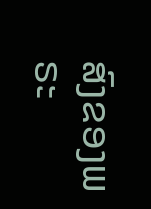ສົງຂອງພຣະ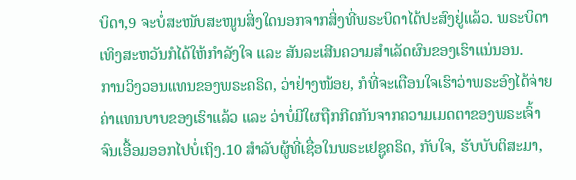ບິດາ,9 ຈະບໍ່ສະໜັບສະໜູນສິ່ງໃດນອກຈາກສິ່ງທີ່ພຣະບິດາໄດ້ປະສົງຢູ່ແລ້ວ. ພຣະບິດາເທິງສະຫວັນກໍໄດ້ໃຫ້ກຳລັງໃຈ ແລະ ສັນລະເສີນຄວາມສຳເລັດຜົນຂອງເຮົາແນ່ນອນ.
ການວິງວອນແທນຂອງພຣະຄຣິດ, ວ່າຢ່າງໜ້ອຍ, ກໍທີ່ຈະເຕືອນໃຈເຮົາວ່າພຣະອົງໄດ້ຈ່າຍຄ່າແທນບາບຂອງເຮົາແລ້ວ ແລະ ວ່າບໍ່ມີໃຜຖືກກີດກັນຈາກຄວາມເມດຕາຂອງພຣະເຈົ້າ ຈົນເອື້ອມອອກໄປບໍ່ເຖິງ.10 ສຳລັບຜູ້ທີ່ເຊື່ອໃນພຣະເຢຊູຄຣິດ, ກັບໃຈ, ຮັບບັບຕິສະມາ,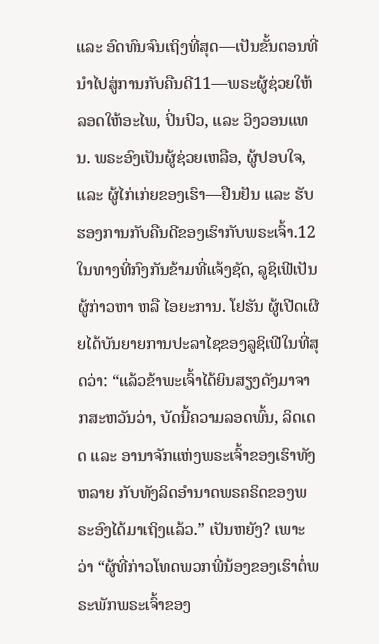ແລະ ອົດທົນຈົນເຖິງທີ່ສຸດ—ເປັນຂັ້ນຕອນທີ່ນຳໄປສູ່ການກັບຄືນດີ11—ພຣະຜູ້ຊ່ວຍໃຫ້ລອດໃຫ້ອະໄພ, ປິ່ນປົວ, ແລະ ວິງວອນແທນ. ພຣະອົງເປັນຜູ້ຊ່ວຍເຫລືອ, ຜູ້ປອບໃຈ, ແລະ ຜູ້ໄກ່ເກ່ຍຂອງເຮົາ—ຢືນຢັນ ແລະ ຮັບຮອງການກັບຄືນດີຂອງເຮົາກັບພຣະເຈົ້າ.12
ໃນທາງທີ່ກົງກັນຂ້າມທີ່ແຈ້ງຊັດ, ລູຊິເຟີເປັນຜູ້ກ່າວຫາ ຫລື ໄອຍະການ. ໂຢຮັນ ຜູ້ເປີດເຜີຍໄດ້ບັນຍາຍການປະລາໄຊຂອງລູຊິເຟີໃນທີ່ສຸດວ່າ: “ແລ້ວຂ້າພະເຈົ້າໄດ້ຍິນສຽງດັງມາຈາກສະຫວັນວ່າ, ບັດນີ້ຄວາມລອດພົ້ນ, ລິດເດດ ແລະ ອານາຈັກແຫ່ງພຣະເຈົ້າຂອງເຮົາທັງຫລາຍ ກັບທັງລິດອຳນາດພຣຄຣິດຂອງພຣະອົງໄດ້ມາເຖິງແລ້ວ.” ເປັນຫຍັງ? ເພາະວ່າ “ຜູ້ທີ່ກ່າວໂທດພວກພີ່ນ້ອງຂອງເຮົາຕໍ່ພຣະພັກພຣະເຈົ້າຂອງ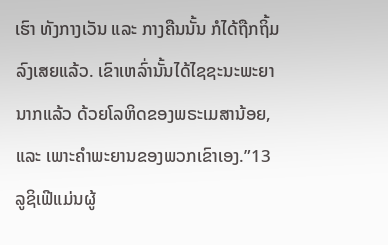ເຮົາ ທັງກາງເວັນ ແລະ ກາງຄືນນັ້ນ ກໍໄດ້ຖືກຖິ້ມລົງເສຍແລ້ວ. ເຂົາເຫລົ່ານັ້ນໄດ້ໄຊຊະນະພະຍານາກແລ້ວ ດ້ວຍໂລຫິດຂອງພຣະເມສານ້ອຍ, ແລະ ເພາະຄຳພະຍານຂອງພວກເຂົາເອງ.”13
ລູຊິເຟີແມ່ນຜູ້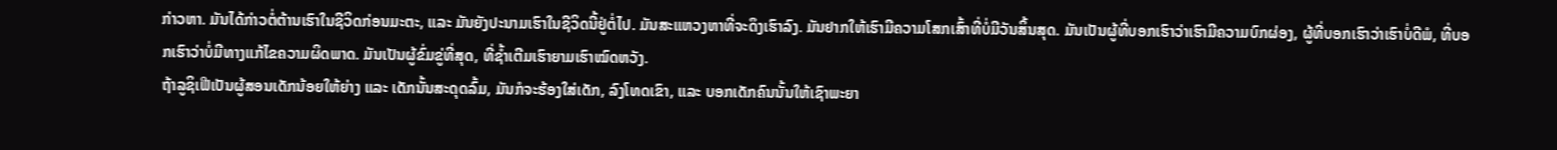ກ່າວຫາ. ມັນໄດ້ກ່າວຕໍ່ຕ້ານເຮົາໃນຊີວິດກ່ອນມະຕະ, ແລະ ມັນຍັງປະນາມເຮົາໃນຊີວິດນີ້ຢູ່ຕໍ່ໄປ. ມັນສະແຫວງຫາທີ່ຈະດຶງເຮົາລົງ. ມັນຢາກໃຫ້ເຮົາມີຄວາມໂສກເສົ້າທີ່ບໍ່ມີວັນສິ້ນສຸດ. ມັນເປັນຜູ້ທີ່ບອກເຮົາວ່າເຮົາມີຄວາມບົກຜ່ອງ, ຜູ້ທີ່ບອກເຮົາວ່າເຮົາບໍ່ດີພໍ, ທີ່ບອກເຮົາວ່າບໍ່ມີທາງແກ້ໄຂຄວາມຜິດພາດ. ມັນເປັນຜູ້ຂົ່ມຂູ່ທີ່ສຸດ, ທີ່ຊ້ຳເຕີມເຮົາຍາມເຮົາໝົດຫວັງ.
ຖ້າລູຊິເຟີເປັນຜູ້ສອນເດັກນ້ອຍໃຫ້ຍ່າງ ແລະ ເດັກນັ້ນສະດຸດລົ້ມ, ມັນກໍຈະຮ້ອງໃສ່ເດັກ, ລົງໂທດເຂົາ, ແລະ ບອກເດັກຄົນນັ້ນໃຫ້ເຊົາພະຍາ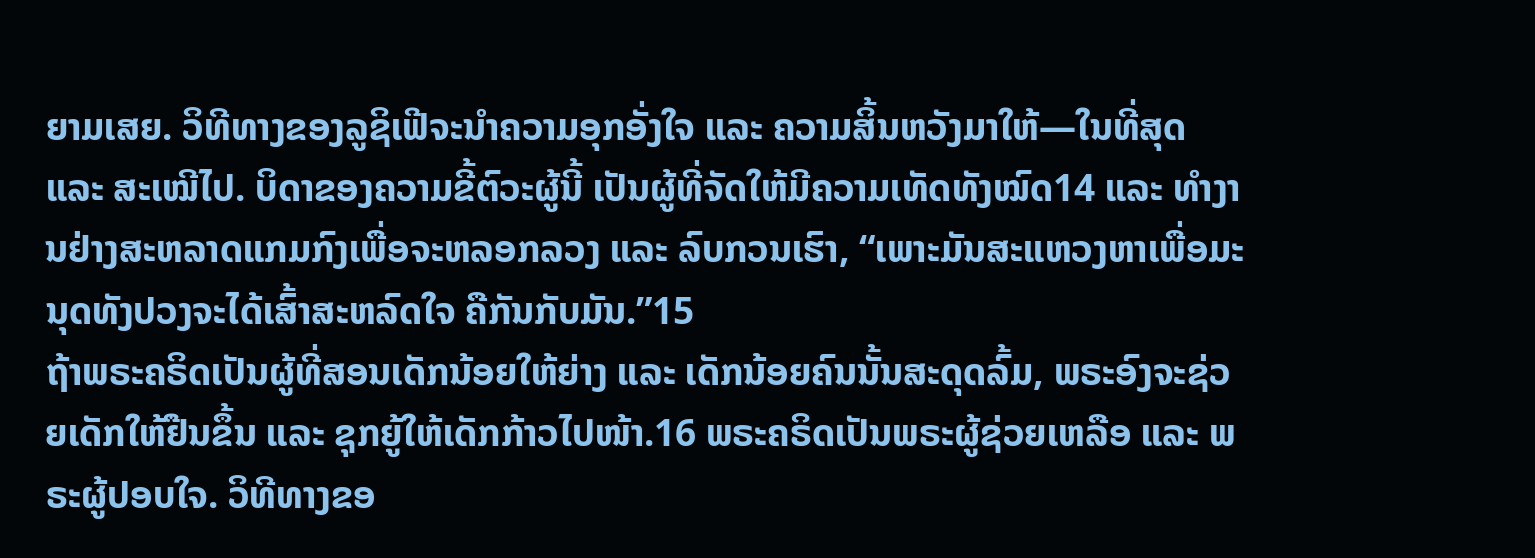ຍາມເສຍ. ວິທີທາງຂອງລູຊິເຟີຈະນຳຄວາມອຸກອັ່ງໃຈ ແລະ ຄວາມສິ້ນຫວັງມາໃຫ້—ໃນທີ່ສຸດ ແລະ ສະເໝີໄປ. ບິດາຂອງຄວາມຂີ້ຕົວະຜູ້ນີ້ ເປັນຜູ້ທີ່ຈັດໃຫ້ມີຄວາມເທັດທັງໝົດ14 ແລະ ທຳງານຢ່າງສະຫລາດແກມກົງເພື່ອຈະຫລອກລວງ ແລະ ລົບກວນເຮົາ, “ເພາະມັນສະແຫວງຫາເພື່ອມະນຸດທັງປວງຈະໄດ້ເສົ້າສະຫລົດໃຈ ຄືກັນກັບມັນ.”15
ຖ້າພຣະຄຣິດເປັນຜູ້ທີ່ສອນເດັກນ້ອຍໃຫ້ຍ່າງ ແລະ ເດັກນ້ອຍຄົນນັ້ນສະດຸດລົ້ມ, ພຣະອົງຈະຊ່ວຍເດັກໃຫ້ຢືນຂຶ້ນ ແລະ ຊຸກຍູ້ໃຫ້ເດັກກ້າວໄປໜ້າ.16 ພຣະຄຣິດເປັນພຣະຜູ້ຊ່ວຍເຫລືອ ແລະ ພຣະຜູ້ປອບໃຈ. ວິທີທາງຂອ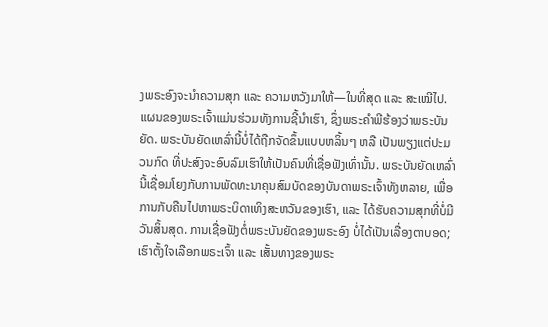ງພຣະອົງຈະນຳຄວາມສຸກ ແລະ ຄວາມຫວັງມາໃຫ້—ໃນທີ່ສຸດ ແລະ ສະເໝີໄປ.
ແຜນຂອງພຣະເຈົ້າແມ່ນຮ່ວມທັງການຊີ້ນຳເຮົາ, ຊຶ່ງພຣະຄຳພີຮ້ອງວ່າພຣະບັນຍັດ. ພຣະບັນຍັດເຫລົ່ານີ້ບໍ່ໄດ້ຖືກຈັດຂຶ້ນແບບຫລິ້ນໆ ຫລື ເປັນພຽງແຕ່ປະມວນກົດ ທີ່ປະສົງຈະອົບລົມເຮົາໃຫ້ເປັນຄົນທີ່ເຊື່ອຟັງເທົ່ານັ້ນ. ພຣະບັນຍັດເຫລົ່ານີ້ເຊື່ອມໂຍງກັບການພັດທະນາຄຸນສົມບັດຂອງບັນດາພຣະເຈົ້າທັງຫລາຍ, ເພື່ອການກັບຄືນໄປຫາພຣະບິດາເທິງສະຫວັນຂອງເຮົາ, ແລະ ໄດ້ຮັບຄວາມສຸກທີ່ບໍ່ມີວັນສິ້ນສຸດ. ການເຊື່ອຟັງຕໍ່ພຣະບັນຍັດຂອງພຣະອົງ ບໍ່ໄດ້ເປັນເລື່ອງຕາບອດ; ເຮົາຕັ້ງໃຈເລືອກພຣະເຈົ້າ ແລະ ເສັ້ນທາງຂອງພຣະ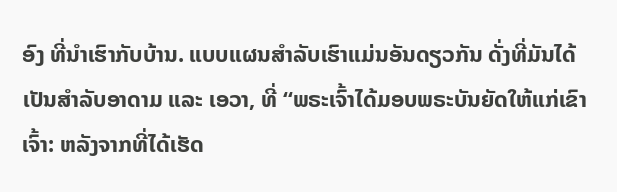ອົງ ທີ່ນຳເຮົາກັບບ້ານ. ແບບແຜນສຳລັບເຮົາແມ່ນອັນດຽວກັນ ດັ່ງທີ່ມັນໄດ້ເປັນສຳລັບອາດາມ ແລະ ເອວາ, ທີ່ “ພຣະເຈົ້າໄດ້ມອບພຣະບັນຍັດໃຫ້ແກ່ເຂົາເຈົ້າ: ຫລັງຈາກທີ່ໄດ້ເຮັດ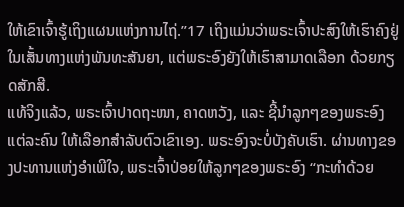ໃຫ້ເຂົາເຈົ້າຮູ້ເຖິງແຜນແຫ່ງການໄຖ່.”17 ເຖິງແມ່ນວ່າພຣະເຈົ້າປະສົງໃຫ້ເຮົາຄົງຢູ່ໃນເສັ້ນທາງແຫ່ງພັນທະສັນຍາ, ແຕ່ພຣະອົງຍັງໃຫ້ເຮົາສາມາດເລືອກ ດ້ວຍກຽດສັກສີ.
ແທ້ຈິງແລ້ວ, ພຣະເຈົ້າປາດຖະໜາ, ຄາດຫວັງ, ແລະ ຊີ້ນຳລູກໆຂອງພຣະອົງແຕ່ລະຄົນ ໃຫ້ເລືອກສຳລັບຕົວເຂົາເອງ. ພຣະອົງຈະບໍ່ບັງຄັບເຮົາ. ຜ່ານທາງຂອງປະທານແຫ່ງອຳເພີໃຈ, ພຣະເຈົ້າປ່ອຍໃຫ້ລູກໆຂອງພຣະອົງ “ກະທຳດ້ວຍ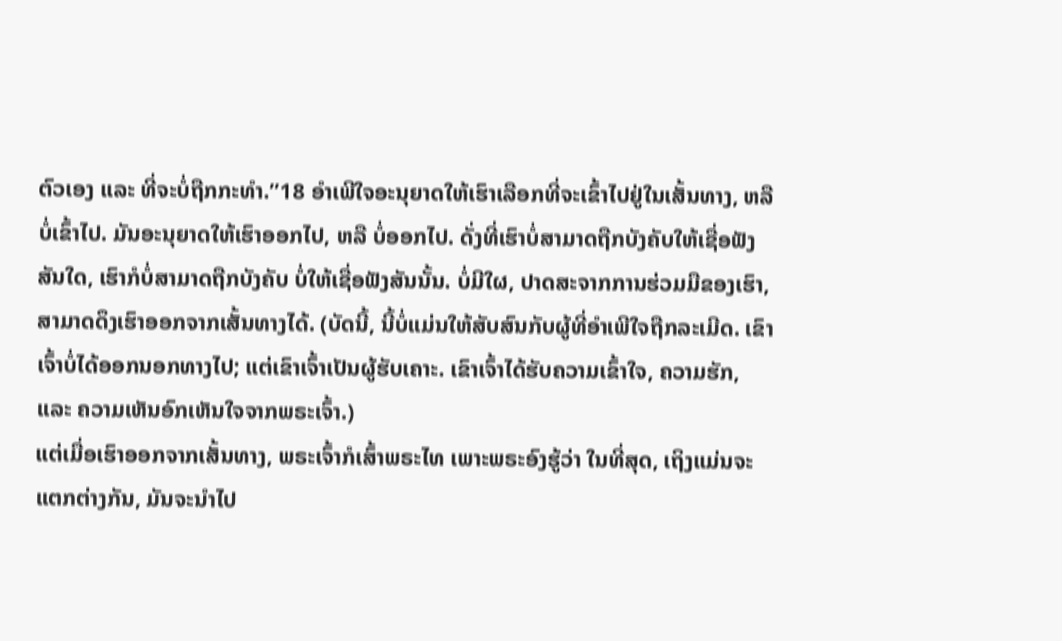ຕົວເອງ ແລະ ທີ່ຈະບໍ່ຖືກກະທຳ.”18 ອຳເພີໃຈອະນຸຍາດໃຫ້ເຮົາເລືອກທີ່ຈະເຂົ້າໄປຢູ່ໃນເສັ້ນທາງ, ຫລື ບໍ່ເຂົ້າໄປ. ມັນອະນຸຍາດໃຫ້ເຮົາອອກໄປ, ຫລື ບໍ່ອອກໄປ. ດັ່ງທີ່ເຮົາບໍ່ສາມາດຖືກບັງຄັບໃຫ້ເຊື່ອຟັງສັນໃດ, ເຮົາກໍບໍ່ສາມາດຖືກບັງຄັບ ບໍ່ໃຫ້ເຊື່ອຟັງສັນນັ້ນ. ບໍ່ມີໃຜ, ປາດສະຈາກການຮ່ວມມືຂອງເຮົາ, ສາມາດດຶງເຮົາອອກຈາກເສັ້ນທາງໄດ້. (ບັດນີ້, ນີ້ບໍ່ແມ່ນໃຫ້ສັບສົນກັບຜູ້ທີ່ອຳເພີໃຈຖືກລະເມີດ. ເຂົາເຈົ້າບໍ່ໄດ້ອອກນອກທາງໄປ; ແຕ່ເຂົາເຈົ້າເປັນຜູ້ຮັບເຄາະ. ເຂົາເຈົ້າໄດ້ຮັບຄວາມເຂົ້າໃຈ, ຄວາມຮັກ, ແລະ ຄວາມເຫັນອົກເຫັນໃຈຈາກພຣະເຈົ້າ.)
ແຕ່ເມື່ອເຮົາອອກຈາກເສັ້ນທາງ, ພຣະເຈົ້າກໍເສົ້າພຣະໄທ ເພາະພຣະອົງຮູ້ວ່າ ໃນທີ່ສຸດ, ເຖິງແມ່ນຈະແຕກຕ່າງກັນ, ມັນຈະນຳໄປ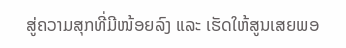ສູ່ຄວາມສຸກທີ່ມີໜ້ອຍລົງ ແລະ ເຮັດໃຫ້ສູນເສຍພອ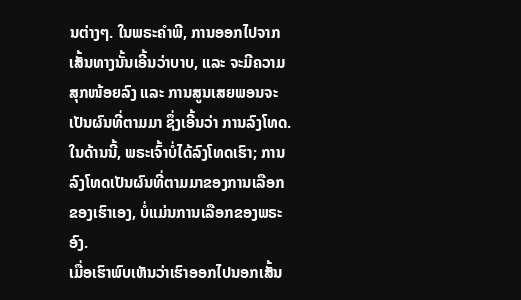ນຕ່າງໆ. ໃນພຣະຄຳພີ, ການອອກໄປຈາກເສັ້ນທາງນັ້ນເອີ້ນວ່າບາບ, ແລະ ຈະມີຄວາມສຸກໜ້ອຍລົງ ແລະ ການສູນເສຍພອນຈະເປັນຜົນທີ່ຕາມມາ ຊຶ່ງເອີ້ນວ່າ ການລົງໂທດ. ໃນດ້ານນີ້, ພຣະເຈົ້າບໍ່ໄດ້ລົງໂທດເຮົາ; ການລົງໂທດເປັນຜົນທີ່ຕາມມາຂອງການເລືອກຂອງເຮົາເອງ, ບໍ່ແມ່ນການເລືອກຂອງພຣະອົງ.
ເມື່ອເຮົາພົບເຫັນວ່າເຮົາອອກໄປນອກເສັ້ນ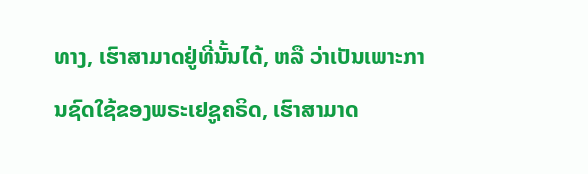ທາງ, ເຮົາສາມາດຢູ່ທີ່ນັ້ນໄດ້, ຫລື ວ່າເປັນເພາະການຊົດໃຊ້ຂອງພຣະເຢຊູຄຣິດ, ເຮົາສາມາດ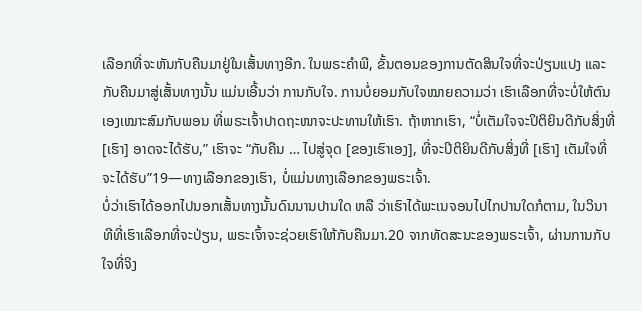ເລືອກທີ່ຈະຫັນກັບຄືນມາຢູ່ໃນເສັ້ນທາງອີກ. ໃນພຣະຄຳພີ, ຂັ້ນຕອນຂອງການຕັດສິນໃຈທີ່ຈະປ່ຽນແປງ ແລະ ກັບຄືນມາສູ່ເສັ້ນທາງນັ້ນ ແມ່ນເອີ້ນວ່າ ການກັບໃຈ. ການບໍ່ຍອມກັບໃຈໝາຍຄວາມວ່າ ເຮົາເລືອກທີ່ຈະບໍ່ໃຫ້ຕົນເອງເໝາະສົມກັບພອນ ທີ່ພຣະເຈົ້າປາດຖະໜາຈະປະທານໃຫ້ເຮົາ. ຖ້າຫາກເຮົາ, “ບໍ່ເຕັມໃຈຈະປິຕິຍິນດີກັບສິ່ງທີ່ [ເຮົາ] ອາດຈະໄດ້ຮັບ,” ເຮົາຈະ “ກັບຄືນ … ໄປສູ່ຈຸດ [ຂອງເຮົາເອງ], ທີ່ຈະປິຕິຍິນດີກັບສິ່ງທີ່ [ເຮົາ] ເຕັມໃຈທີ່ຈະໄດ້ຮັບ”19—ທາງເລືອກຂອງເຮົາ, ບໍ່ແມ່ນທາງເລືອກຂອງພຣະເຈົ້າ.
ບໍ່ວ່າເຮົາໄດ້ອອກໄປນອກເສັ້ນທາງນັ້ນດົນນານປານໃດ ຫລື ວ່າເຮົາໄດ້ພະເນຈອນໄປໄກປານໃດກໍຕາມ, ໃນວິນາທີທີ່ເຮົາເລືອກທີ່ຈະປ່ຽນ, ພຣະເຈົ້າຈະຊ່ວຍເຮົາໃຫ້ກັບຄືນມາ.20 ຈາກທັດສະນະຂອງພຣະເຈົ້າ, ຜ່ານການກັບໃຈທີ່ຈິງ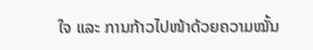ໃຈ ແລະ ການກ້າວໄປໜ້າດ້ວຍຄວາມໝັ້ນ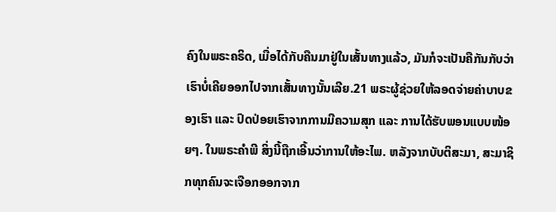ຄົງໃນພຣະຄຣິດ, ເມື່ອໄດ້ກັບຄືນມາຢູ່ໃນເສັ້ນທາງແລ້ວ, ມັນກໍຈະເປັນຄືກັນກັບວ່າ ເຮົາບໍ່ເຄີຍອອກໄປຈາກເສັ້ນທາງນັ້ນເລີຍ.21 ພຣະຜູ້ຊ່ວຍໃຫ້ລອດຈ່າຍຄ່າບາບຂອງເຮົາ ແລະ ປົດປ່ອຍເຮົາຈາກການມີຄວາມສຸກ ແລະ ການໄດ້ຮັບພອນແບບໜ້ອຍໆ. ໃນພຣະຄຳພີ ສິ່ງນີ້ຖືກເອີ້ນວ່າການໃຫ້ອະໄພ. ຫລັງຈາກບັບຕິສະມາ, ສະມາຊິກທຸກຄົນຈະເຈືອກອອກຈາກ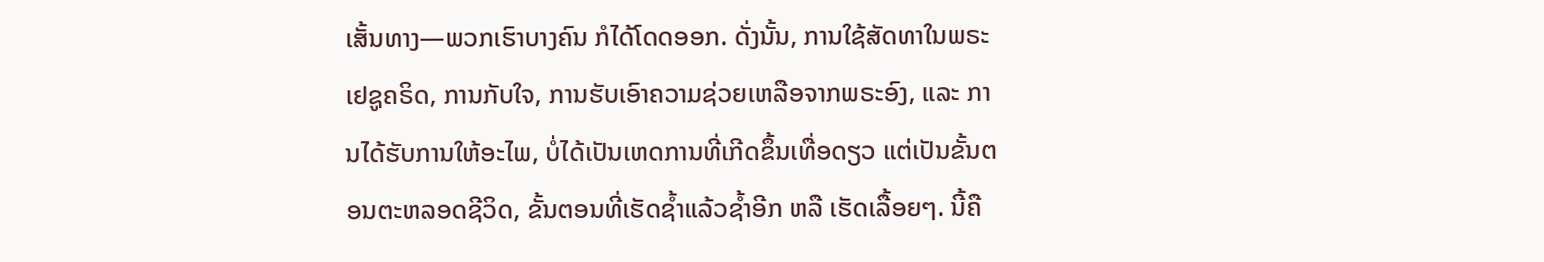ເສັ້ນທາງ—ພວກເຮົາບາງຄົນ ກໍໄດ້ໂດດອອກ. ດັ່ງນັ້ນ, ການໃຊ້ສັດທາໃນພຣະເຢຊູຄຣິດ, ການກັບໃຈ, ການຮັບເອົາຄວາມຊ່ວຍເຫລືອຈາກພຣະອົງ, ແລະ ການໄດ້ຮັບການໃຫ້ອະໄພ, ບໍ່ໄດ້ເປັນເຫດການທີ່ເກີດຂຶ້ນເທື່ອດຽວ ແຕ່ເປັນຂັ້ນຕອນຕະຫລອດຊີວິດ, ຂັ້ນຕອນທີ່ເຮັດຊ້ຳແລ້ວຊ້ຳອີກ ຫລື ເຮັດເລື້ອຍໆ. ນີ້ຄື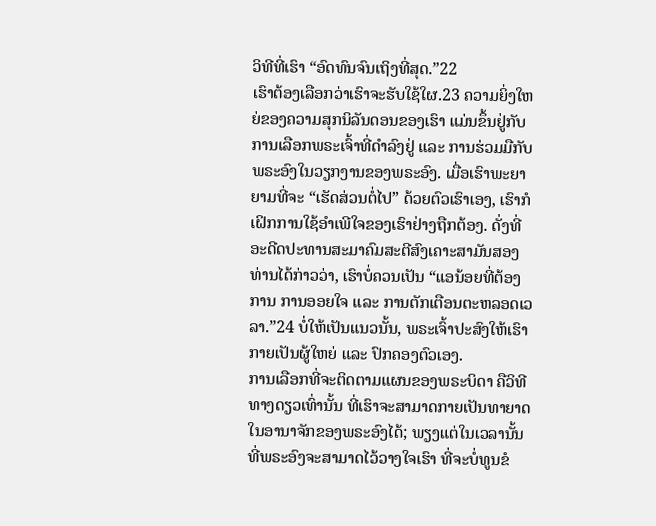ວິທີທີ່ເຮົາ “ອົດທົນຈົນເຖິງທີ່ສຸດ.”22
ເຮົາຕ້ອງເລືອກວ່າເຮົາຈະຮັບໃຊ້ໃຜ.23 ຄວາມຍິ່ງໃຫຍ່ຂອງຄວາມສຸກນິລັນດອນຂອງເຮົາ ແມ່ນຂຶ້ນຢູ່ກັບການເລືອກພຣະເຈົ້າທີ່ດຳລົງຢູ່ ແລະ ການຮ່ວມມືກັບພຣະອົງໃນວຽກງານຂອງພຣະອົງ. ເມື່ອເຮົາພະຍາຍາມທີ່ຈະ “ເຮັດສ່ວນຕໍ່ໄປ” ດ້ວຍຕົວເຮົາເອງ, ເຮົາກໍເຝິກການໃຊ້ອຳເພີໃຈຂອງເຮົາຢ່າງຖືກຕ້ອງ. ດັ່ງທີ່ອະດີດປະທານສະມາຄົມສະຕີສົງເຄາະສາມັນສອງທ່ານໄດ້ກ່າວວ່າ, ເຮົາບໍ່ຄວນເປັນ “ແອນ້ອຍທີ່ຕ້ອງການ ການອອຍໃຈ ແລະ ການຕັກເຕືອນຕະຫລອດເວລາ.”24 ບໍ່ໃຫ້ເປັນແນວນັ້ນ, ພຣະເຈົ້າປະສົງໃຫ້ເຮົາກາຍເປັນຜູ້ໃຫຍ່ ແລະ ປົກຄອງຕົວເອງ.
ການເລືອກທີ່ຈະຕິດຕາມແຜນຂອງພຣະບິດາ ຄືວິທີທາງດຽວເທົ່ານັ້ນ ທີ່ເຮົາຈະສາມາດກາຍເປັນທາຍາດໃນອານາຈັກຂອງພຣະອົງໄດ້; ພຽງແຕ່ໃນເວລານັ້ນ ທີ່ພຣະອົງຈະສາມາດໄວ້ວາງໃຈເຮົາ ທີ່ຈະບໍ່ທູນຂໍ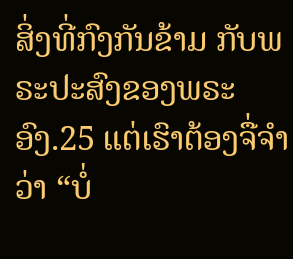ສິ່ງທີ່ກົງກັນຂ້າມ ກັບພຣະປະສົງຂອງພຣະອົງ.25 ແຕ່ເຮົາຕ້ອງຈື່ຈຳວ່າ “ບໍ່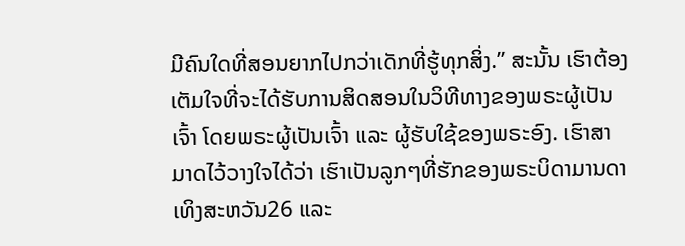ມີຄົນໃດທີ່ສອນຍາກໄປກວ່າເດັກທີ່ຮູ້ທຸກສິ່ງ.” ສະນັ້ນ ເຮົາຕ້ອງເຕັມໃຈທີ່ຈະໄດ້ຮັບການສິດສອນໃນວິທີທາງຂອງພຣະຜູ້ເປັນເຈົ້າ ໂດຍພຣະຜູ້ເປັນເຈົ້າ ແລະ ຜູ້ຮັບໃຊ້ຂອງພຣະອົງ. ເຮົາສາມາດໄວ້ວາງໃຈໄດ້ວ່າ ເຮົາເປັນລູກໆທີ່ຮັກຂອງພຣະບິດາມານດາເທິງສະຫວັນ26 ແລະ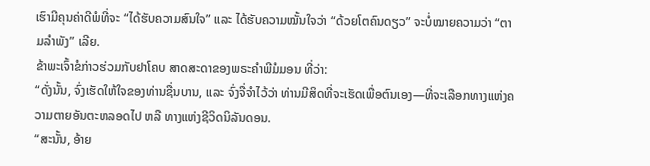ເຮົາມີຄຸນຄ່າດີພໍທີ່ຈະ “ໄດ້ຮັບຄວາມສົນໃຈ” ແລະ ໄດ້ຮັບຄວາມໝັ້ນໃຈວ່າ “ດ້ວຍໂຕຄົນດຽວ” ຈະບໍ່ໝາຍຄວາມວ່າ “ຕາມລຳພັງ” ເລີຍ.
ຂ້າພະເຈົ້າຂໍກ່າວຮ່ວມກັບຢາໂຄບ ສາດສະດາຂອງພຣະຄຳພີມໍມອນ ທີ່ວ່າ:
“ດັ່ງນັ້ນ, ຈົ່ງເຮັດໃຫ້ໃຈຂອງທ່ານຊື່ນບານ, ແລະ ຈົ່ງຈື່ຈຳໄວ້ວ່າ ທ່ານມີສິດທີ່ຈະເຮັດເພື່ອຕົນເອງ—ທີ່ຈະເລືອກທາງແຫ່ງຄວາມຕາຍອັນຕະຫລອດໄປ ຫລື ທາງແຫ່ງຊີວິດນິລັນດອນ.
“ສະນັ້ນ, ອ້າຍ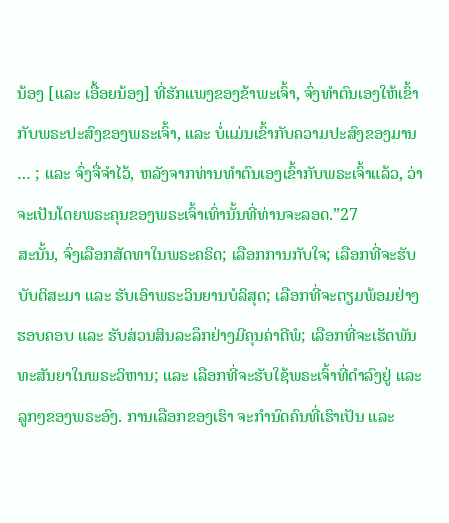ນ້ອງ [ແລະ ເອື້ອຍນ້ອງ] ທີ່ຮັກແພງຂອງຂ້າພະເຈົ້າ, ຈົ່ງທຳຕົນເອງໃຫ້ເຂົ້າກັບພຣະປະສົງຂອງພຣະເຈົ້າ, ແລະ ບໍ່ແມ່ນເຂົ້າກັບຄວາມປະສົງຂອງມານ … ; ແລະ ຈົ່ງຈື່ຈຳໄວ້, ຫລັງຈາກທ່ານທຳຕົນເອງເຂົ້າກັບພຣະເຈົ້າແລ້ວ, ວ່າຈະເປັນໂດຍພຣະຄຸນຂອງພຣະເຈົ້າເທົ່ານັ້ນທີ່ທ່ານຈະລອດ.”27
ສະນັ້ນ, ຈົ່ງເລືອກສັດທາໃນພຣະຄຣິດ; ເລືອກການກັບໃຈ; ເລືອກທີ່ຈະຮັບບັບຕິສະມາ ແລະ ຮັບເອົາພຣະວິນຍານບໍລິສຸດ; ເລືອກທີ່ຈະຕຽມພ້ອມຢ່າງຮອບຄອບ ແລະ ຮັບສ່ວນສິນລະລຶກຢ່າງມີຄຸນຄ່າດີພໍ; ເລືອກທີ່ຈະເຮັດພັນທະສັນຍາໃນພຣະວິຫານ; ແລະ ເລືອກທີ່ຈະຮັບໃຊ້ພຣະເຈົ້າທີ່ດຳລົງຢູ່ ແລະ ລູກໆຂອງພຣະອົງ. ການເລືອກຂອງເຮົາ ຈະກຳນົດຄົນທີ່ເຮົາເປັນ ແລະ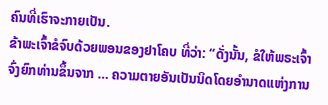ຄົນທີ່ເຮົາຈະກາຍເປັນ.
ຂ້າພະເຈົ້າຂໍຈົບດ້ວຍພອນຂອງຢາໂຄບ ທີ່ວ່າ: “ດັ່ງນັ້ນ, ຂໍໃຫ້ພຣະເຈົ້າຈົ່ງຍົກທ່ານຂຶ້ນຈາກ … ຄວາມຕາຍອັນເປັນນິດໂດຍອຳນາດແຫ່ງການ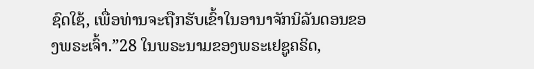ຊົດໃຊ້, ເພື່ອທ່ານຈະຖືກຮັບເຂົ້າໃນອານາຈັກນິລັນດອນຂອງພຣະເຈົ້າ.”28 ໃນພຣະນາມຂອງພຣະເຢຊູຄຣິດ,